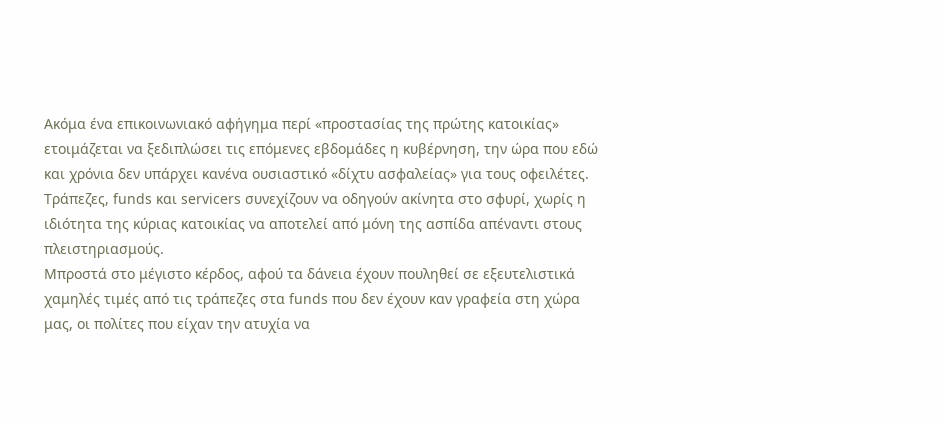Ακόμα ένα επικοινωνιακό αφήγημα περί «προστασίας της πρώτης κατοικίας» ετοιμάζεται να ξεδιπλώσει τις επόμενες εβδομάδες η κυβέρνηση, την ώρα που εδώ και χρόνια δεν υπάρχει κανένα ουσιαστικό «δίχτυ ασφαλείας» για τους οφειλέτες. Τράπεζες, funds και servicers συνεχίζουν να οδηγούν ακίνητα στο σφυρί, χωρίς η ιδιότητα της κύριας κατοικίας να αποτελεί από μόνη της ασπίδα απέναντι στους πλειστηριασμούς.
Μπροστά στο μέγιστο κέρδος, αφού τα δάνεια έχουν πουληθεί σε εξευτελιστικά χαμηλές τιμές από τις τράπεζες στα funds που δεν έχουν καν γραφεία στη χώρα μας, οι πολίτες που είχαν την ατυχία να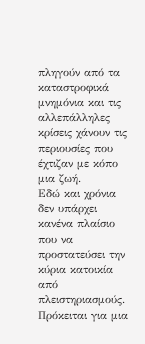πληγούν από τα καταστροφικά μνημόνια και τις αλλεπάλληλες κρίσεις χάνουν τις περιουσίες που έχτιζαν με κόπο μια ζωή.
Εδώ και χρόνια δεν υπάρχει κανένα πλαίσιο που να προστατεύσει την κύρια κατοικία από πλειστηριασμούς. Πρόκειται για μια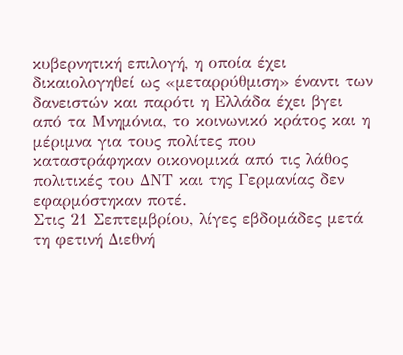κυβερνητική επιλογή, η οποία έχει δικαιολογηθεί ως «μεταρρύθμιση» έναντι των δανειστών και παρότι η Ελλάδα έχει βγει από τα Μνημόνια, το κοινωνικό κράτος και η μέριμνα για τους πολίτες που καταστράφηκαν οικονομικά από τις λάθος πολιτικές του ΔΝΤ και της Γερμανίας δεν εφαρμόστηκαν ποτέ.
Στις 21 Σεπτεμβρίου, λίγες εβδομάδες μετά τη φετινή Διεθνή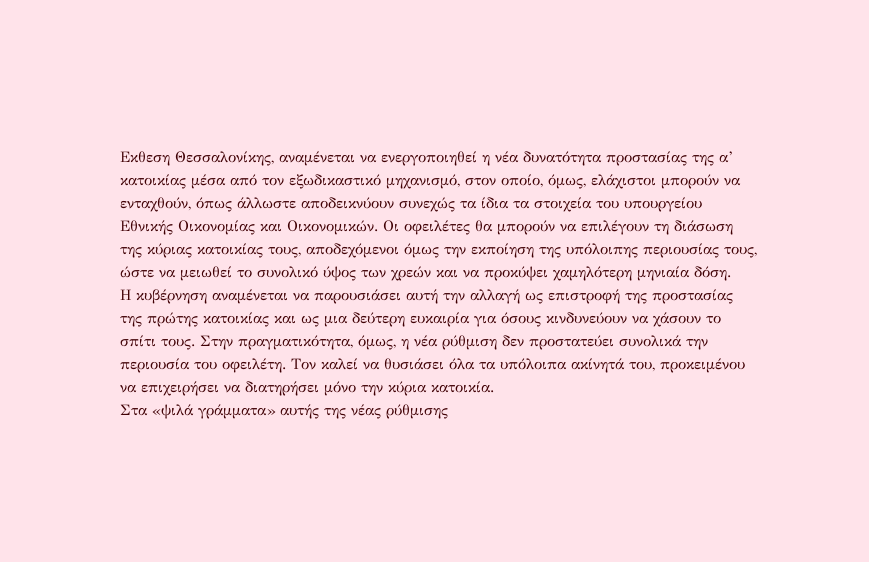Εκθεση Θεσσαλονίκης, αναμένεται να ενεργοποιηθεί η νέα δυνατότητα προστασίας της α’ κατοικίας μέσα από τον εξωδικαστικό μηχανισμό, στον οποίο, όμως, ελάχιστοι μπορούν να ενταχθούν, όπως άλλωστε αποδεικνύουν συνεχώς τα ίδια τα στοιχεία του υπουργείου Εθνικής Οικονομίας και Οικονομικών. Οι οφειλέτες θα μπορούν να επιλέγουν τη διάσωση της κύριας κατοικίας τους, αποδεχόμενοι όμως την εκποίηση της υπόλοιπης περιουσίας τους, ώστε να μειωθεί το συνολικό ύψος των χρεών και να προκύψει χαμηλότερη μηνιαία δόση.
Η κυβέρνηση αναμένεται να παρουσιάσει αυτή την αλλαγή ως επιστροφή της προστασίας της πρώτης κατοικίας και ως μια δεύτερη ευκαιρία για όσους κινδυνεύουν να χάσουν το σπίτι τους. Στην πραγματικότητα, όμως, η νέα ρύθμιση δεν προστατεύει συνολικά την περιουσία του οφειλέτη. Τον καλεί να θυσιάσει όλα τα υπόλοιπα ακίνητά του, προκειμένου να επιχειρήσει να διατηρήσει μόνο την κύρια κατοικία.
Στα «ψιλά γράμματα» αυτής της νέας ρύθμισης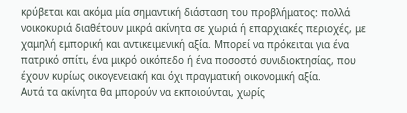κρύβεται και ακόμα μία σημαντική διάσταση του προβλήματος: πολλά νοικοκυριά διαθέτουν μικρά ακίνητα σε χωριά ή επαρχιακές περιοχές, με χαμηλή εμπορική και αντικειμενική αξία. Μπορεί να πρόκειται για ένα πατρικό σπίτι, ένα μικρό οικόπεδο ή ένα ποσοστό συνιδιοκτησίας, που έχουν κυρίως οικογενειακή και όχι πραγματική οικονομική αξία.
Αυτά τα ακίνητα θα μπορούν να εκποιούνται, χωρίς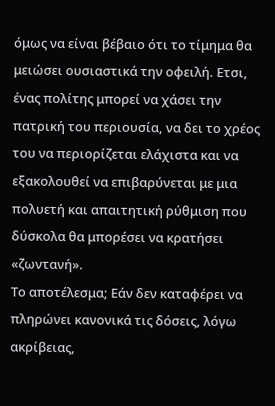όμως να είναι βέβαιο ότι το τίμημα θα μειώσει ουσιαστικά την οφειλή. Ετσι, ένας πολίτης μπορεί να χάσει την πατρική του περιουσία, να δει το χρέος του να περιορίζεται ελάχιστα και να εξακολουθεί να επιβαρύνεται με μια πολυετή και απαιτητική ρύθμιση που δύσκολα θα μπορέσει να κρατήσει «ζωντανή».
Το αποτέλεσμα; Εάν δεν καταφέρει να πληρώνει κανονικά τις δόσεις, λόγω ακρίβειας,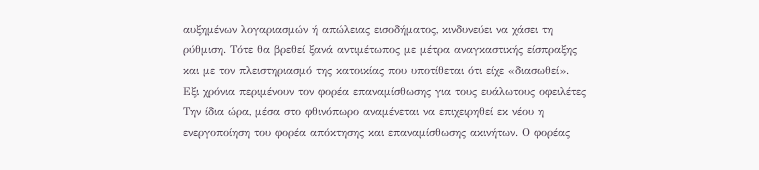αυξημένων λογαριασμών ή απώλειας εισοδήματος, κινδυνεύει να χάσει τη ρύθμιση. Τότε θα βρεθεί ξανά αντιμέτωπος με μέτρα αναγκαστικής είσπραξης και με τον πλειστηριασμό της κατοικίας που υποτίθεται ότι είχε «διασωθεί».
Εξι χρόνια περιμένουν τον φορέα επαναμίσθωσης για τους ευάλωτους οφειλέτες
Την ίδια ώρα, μέσα στο φθινόπωρο αναμένεται να επιχειρηθεί εκ νέου η ενεργοποίηση του φορέα απόκτησης και επαναμίσθωσης ακινήτων. Ο φορέας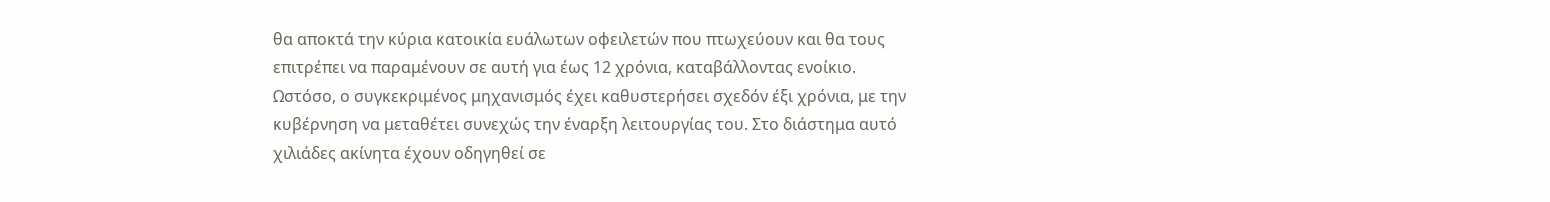θα αποκτά την κύρια κατοικία ευάλωτων οφειλετών που πτωχεύουν και θα τους επιτρέπει να παραμένουν σε αυτή για έως 12 χρόνια, καταβάλλοντας ενοίκιο.
Ωστόσο, ο συγκεκριμένος μηχανισμός έχει καθυστερήσει σχεδόν έξι χρόνια, με την κυβέρνηση να μεταθέτει συνεχώς την έναρξη λειτουργίας του. Στο διάστημα αυτό χιλιάδες ακίνητα έχουν οδηγηθεί σε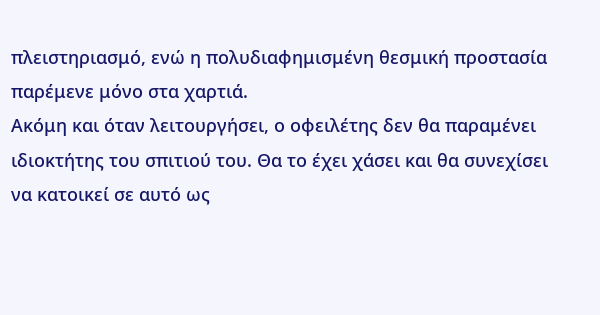πλειστηριασμό, ενώ η πολυδιαφημισμένη θεσμική προστασία παρέμενε μόνο στα χαρτιά.
Ακόμη και όταν λειτουργήσει, ο οφειλέτης δεν θα παραμένει ιδιοκτήτης του σπιτιού του. Θα το έχει χάσει και θα συνεχίσει να κατοικεί σε αυτό ως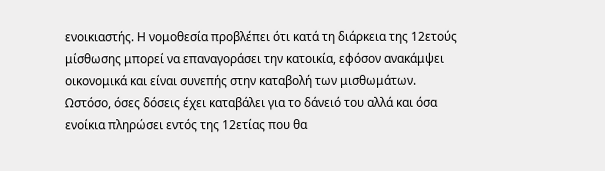ενοικιαστής. Η νομοθεσία προβλέπει ότι κατά τη διάρκεια της 12ετούς μίσθωσης μπορεί να επαναγοράσει την κατοικία, εφόσον ανακάμψει οικονομικά και είναι συνεπής στην καταβολή των μισθωμάτων.
Ωστόσο, όσες δόσεις έχει καταβάλει για το δάνειό του αλλά και όσα ενοίκια πληρώσει εντός της 12ετίας που θα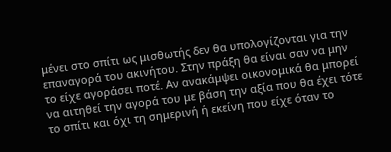μένει στο σπίτι ως μισθωτής δεν θα υπολογίζονται για την επαναγορά του ακινήτου. Στην πράξη θα είναι σαν να μην το είχε αγοράσει ποτέ. Αν ανακάμψει οικονομικά θα μπορεί να αιτηθεί την αγορά του με βάση την αξία που θα έχει τότε το σπίτι και όχι τη σημερινή ή εκείνη που είχε όταν το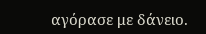αγόρασε με δάνειο.